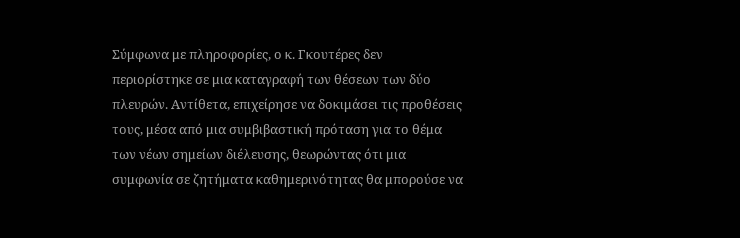Σύμφωνα με πληροφορίες, ο κ. Γκουτέρες δεν περιορίστηκε σε μια καταγραφή των θέσεων των δύο πλευρών. Αντίθετα, επιχείρησε να δοκιμάσει τις προθέσεις τους, μέσα από μια συμβιβαστική πρόταση για το θέμα των νέων σημείων διέλευσης, θεωρώντας ότι μια συμφωνία σε ζητήματα καθημερινότητας θα μπορούσε να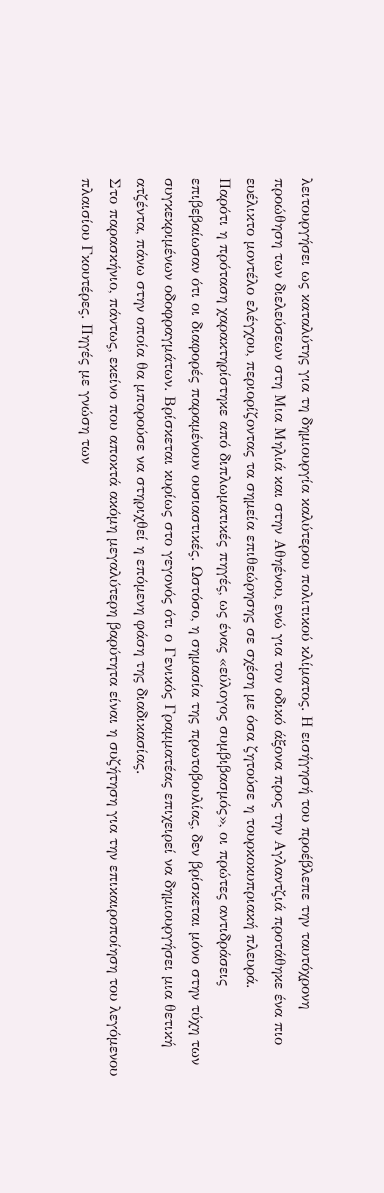λειτουργήσει ως καταλύτης για τη δημιουργία καλύτερου πολιτικού κλίματος. Η εισήγησή του προέβλεπε την ταυτόχρονη προώθηση των διελεύσεων στη Μια Μηλιά και στην Αθηένου, ενώ για τον οδικό άξονα προς την Αγλαντζιά προτάθηκε ένα πιο ευέλικτο μοντέλο ελέγχου, περιορίζοντας τα σημεία επιθεώρησης σε σχέση με όσα ζητούσε η τουρκοκυπριακή πλευρά.
Παρότι η πρόταση χαρακτηρίστηκε από διπλωματικές πηγές, ως ένας «εύλογος συμβιβασμός», οι πρώτες αντιδράσεις επιβεβαίωσαν ότι οι διαφορές παραμένουν ουσιαστικές. Ωστόσο, η σημασία της πρωτοβουλίας, δεν βρίσκεται μόνο στην τύχη των συγκεκριμένων οδοφραγμάτων. Βρίσκεται κυρίως στο γεγονός ότι ο Γενικός Γραμματέας επιχειρεί να δημιουργήσει μια θετική ατζέντα, πάνω στην οποία θα μπορούσε να στηριχθεί η επόμενη φάση της διαδικασίας.
Στο παρασκήνιο, πάντως, εκείνο που αποκτά ακόμη μεγαλύτερη βαρύτητα είναι η συζήτηση για την επικαιροποίηση του λεγόμενου πλαισίου Γκουτέρες. Πηγές με γνώση των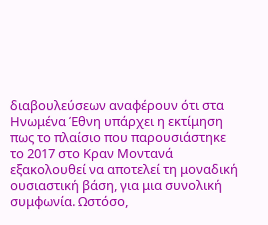διαβουλεύσεων αναφέρουν ότι στα Ηνωμένα Έθνη υπάρχει η εκτίμηση πως το πλαίσιο που παρουσιάστηκε το 2017 στο Κραν Μοντανά εξακολουθεί να αποτελεί τη μοναδική ουσιαστική βάση, για μια συνολική συμφωνία. Ωστόσο,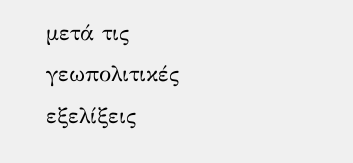μετά τις γεωπολιτικές εξελίξεις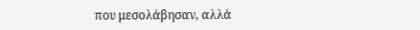που μεσολάβησαν, αλλά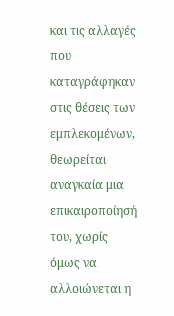και τις αλλαγές που καταγράφηκαν στις θέσεις των εμπλεκομένων, θεωρείται αναγκαία μια επικαιροποίησή του, χωρίς όμως να αλλοιώνεται η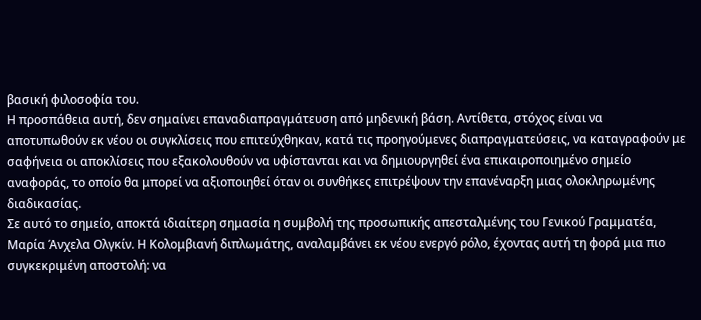βασική φιλοσοφία του.
Η προσπάθεια αυτή, δεν σημαίνει επαναδιαπραγμάτευση από μηδενική βάση. Αντίθετα, στόχος είναι να αποτυπωθούν εκ νέου οι συγκλίσεις που επιτεύχθηκαν, κατά τις προηγούμενες διαπραγματεύσεις, να καταγραφούν με σαφήνεια οι αποκλίσεις που εξακολουθούν να υφίστανται και να δημιουργηθεί ένα επικαιροποιημένο σημείο αναφοράς, το οποίο θα μπορεί να αξιοποιηθεί όταν οι συνθήκες επιτρέψουν την επανέναρξη μιας ολοκληρωμένης διαδικασίας.
Σε αυτό το σημείο, αποκτά ιδιαίτερη σημασία η συμβολή της προσωπικής απεσταλμένης του Γενικού Γραμματέα, Μαρία Άνχελα Ολγκίν. Η Κολομβιανή διπλωμάτης, αναλαμβάνει εκ νέου ενεργό ρόλο, έχοντας αυτή τη φορά μια πιο συγκεκριμένη αποστολή: να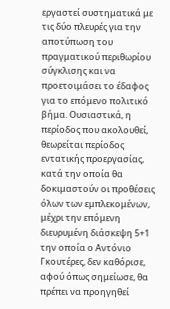εργαστεί συστηματικά με τις δύο πλευρές για την αποτύπωση του πραγματικού περιθωρίου σύγκλισης και να προετοιμάσει το έδαφος για το επόμενο πολιτικό βήμα. Ουσιαστικά, η περίοδος που ακολουθεί, θεωρείται περίοδος εντατικής προεργασίας, κατά την οποία θα δοκιμαστούν οι προθέσεις όλων των εμπλεκομένων, μέχρι την επόμενη διευρυμένη διάσκεψη 5+1 την οποία ο Αντόνιο Γκουτέρες, δεν καθόρισε, αφού όπως σημείωσε, θα πρέπει να προηγηθεί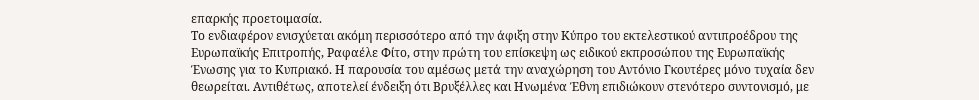επαρκής προετοιμασία.
Το ενδιαφέρον ενισχύεται ακόμη περισσότερο από την άφιξη στην Κύπρο του εκτελεστικού αντιπροέδρου της Ευρωπαϊκής Επιτροπής, Ραφαέλε Φίτο, στην πρώτη του επίσκεψη ως ειδικού εκπροσώπου της Ευρωπαϊκής Ένωσης για το Κυπριακό. Η παρουσία του αμέσως μετά την αναχώρηση του Αντόνιο Γκουτέρες μόνο τυχαία δεν θεωρείται. Αντιθέτως, αποτελεί ένδειξη ότι Βρυξέλλες και Ηνωμένα Έθνη επιδιώκουν στενότερο συντονισμό, με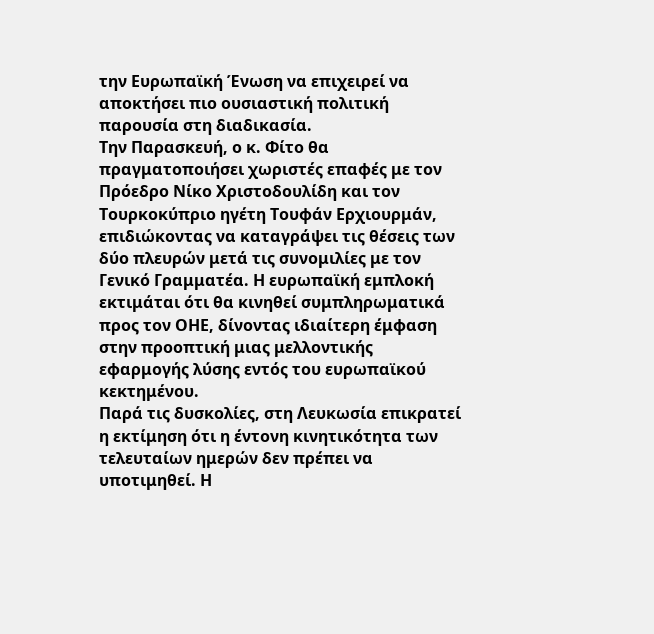την Ευρωπαϊκή Ένωση να επιχειρεί να αποκτήσει πιο ουσιαστική πολιτική παρουσία στη διαδικασία.
Την Παρασκευή, ο κ. Φίτο θα πραγματοποιήσει χωριστές επαφές με τον Πρόεδρο Νίκο Χριστοδουλίδη και τον Τουρκοκύπριο ηγέτη Τουφάν Ερχιουρμάν, επιδιώκοντας να καταγράψει τις θέσεις των δύο πλευρών μετά τις συνομιλίες με τον Γενικό Γραμματέα. Η ευρωπαϊκή εμπλοκή εκτιμάται ότι θα κινηθεί συμπληρωματικά προς τον ΟΗΕ, δίνοντας ιδιαίτερη έμφαση στην προοπτική μιας μελλοντικής εφαρμογής λύσης εντός του ευρωπαϊκού κεκτημένου.
Παρά τις δυσκολίες, στη Λευκωσία επικρατεί η εκτίμηση ότι η έντονη κινητικότητα των τελευταίων ημερών δεν πρέπει να υποτιμηθεί. Η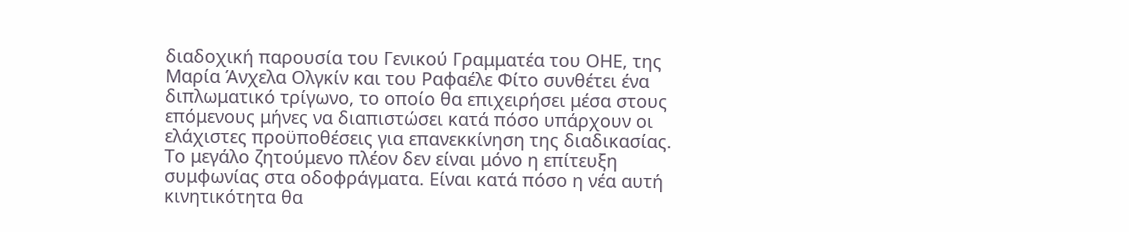διαδοχική παρουσία του Γενικού Γραμματέα του ΟΗΕ, της Μαρία Άνχελα Ολγκίν και του Ραφαέλε Φίτο συνθέτει ένα διπλωματικό τρίγωνο, το οποίο θα επιχειρήσει μέσα στους επόμενους μήνες να διαπιστώσει κατά πόσο υπάρχουν οι ελάχιστες προϋποθέσεις για επανεκκίνηση της διαδικασίας.
Το μεγάλο ζητούμενο πλέον δεν είναι μόνο η επίτευξη συμφωνίας στα οδοφράγματα. Είναι κατά πόσο η νέα αυτή κινητικότητα θα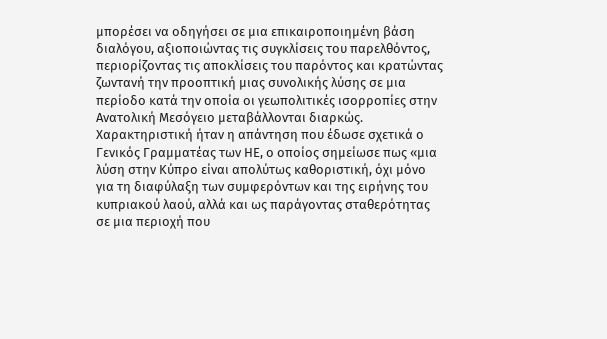μπορέσει να οδηγήσει σε μια επικαιροποιημένη βάση διαλόγου, αξιοποιώντας τις συγκλίσεις του παρελθόντος, περιορίζοντας τις αποκλίσεις του παρόντος και κρατώντας ζωντανή την προοπτική μιας συνολικής λύσης σε μια περίοδο κατά την οποία οι γεωπολιτικές ισορροπίες στην Ανατολική Μεσόγειο μεταβάλλονται διαρκώς.
Χαρακτηριστική ήταν η απάντηση που έδωσε σχετικά ο Γενικός Γραμματέας των ΗΕ, ο οποίος σημείωσε πως «μια λύση στην Κύπρο είναι απολύτως καθοριστική, όχι μόνο για τη διαφύλαξη των συμφερόντων και της ειρήνης του κυπριακού λαού, αλλά και ως παράγοντας σταθερότητας σε μια περιοχή που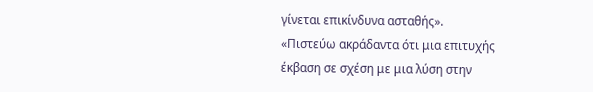γίνεται επικίνδυνα ασταθής».
«Πιστεύω ακράδαντα ότι μια επιτυχής έκβαση σε σχέση με μια λύση στην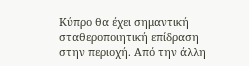Κύπρο θα έχει σημαντική σταθεροποιητική επίδραση στην περιοχή. Από την άλλη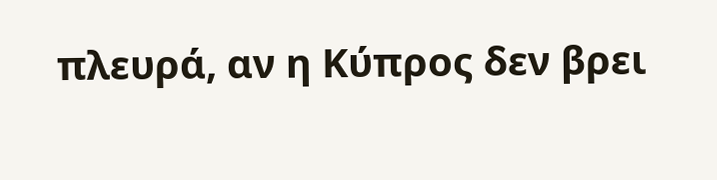πλευρά, αν η Κύπρος δεν βρει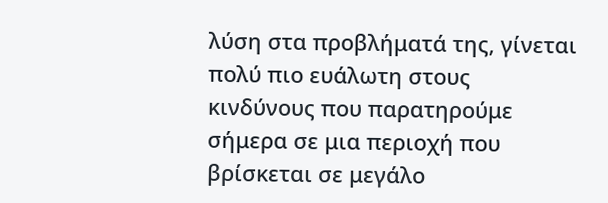λύση στα προβλήματά της, γίνεται πολύ πιο ευάλωτη στους κινδύνους που παρατηρούμε σήμερα σε μια περιοχή που βρίσκεται σε μεγάλο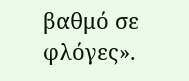βαθμό σε φλόγες».